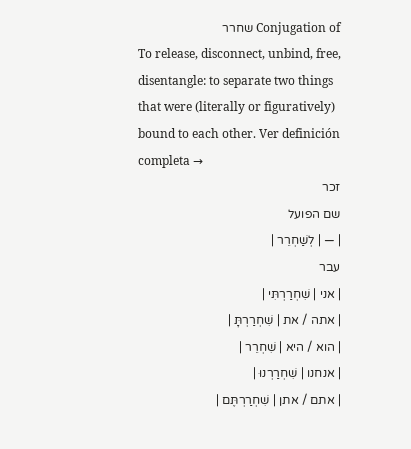Conjugation of שחרר
To release, disconnect, unbind, free, disentangle: to separate two things that were (literally or figuratively) bound to each other. Ver definición completa →
זכר
שם הפועל
| — | לְשַׁחְרֵר |
עבר
| אני | שִׁחְרַרְתִּי |
| אתה / את | שִׁחְרַרְתָּ |
| הוא / היא | שִׁחְרֵר |
| אנחנו | שִׁחְרַרְנוּ |
| אתם / אתן | שִׁחְרַרְתֶּם |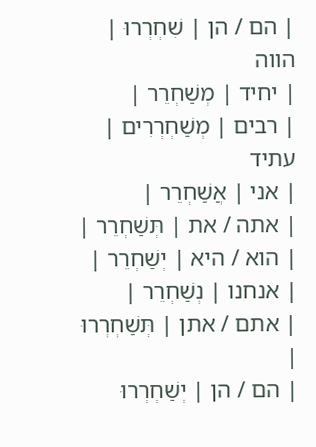| הם / הן | שִׁחְרְרוּ |
הווה
| יחיד | מְשַׁחְרֵר |
| רבים | מְשַׁחְרְרִים |
עתיד
| אני | אֲשַׁחְרֵר |
| אתה / את | תְּשַׁחְרֵר |
| הוא / היא | יְשַׁחְרֵר |
| אנחנו | נְשַׁחְרֵר |
| אתם / אתן | תְּשַׁחְרְרוּ |
| הם / הן | יְשַׁחְרְרוּ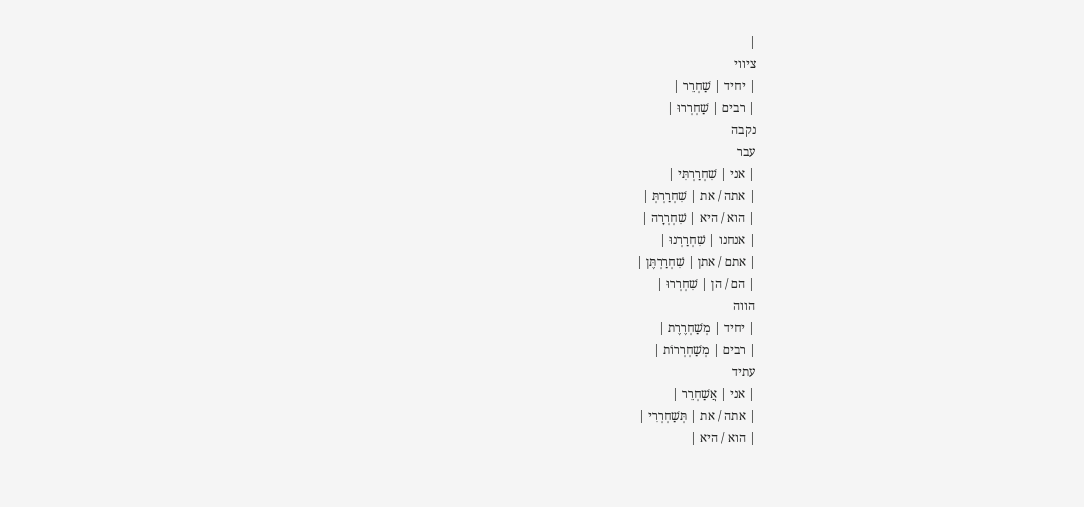|
ציווי
| יחיד | שַׁחְרֵר |
| רבים | שַׁחְרְרוּ |
נקבה
עבר
| אני | שִׁחְרַרְתִּי |
| אתה / את | שִׁחְרַרְתְּ |
| הוא / היא | שִׁחְרְרָה |
| אנחנו | שִׁחְרַרְנוּ |
| אתם / אתן | שִׁחְרַרְתֶּן |
| הם / הן | שִׁחְרְרוּ |
הווה
| יחיד | מְשַׁחְרֶרֶת |
| רבים | מְשַׁחְרְרוֹת |
עתיד
| אני | אֲשַׁחְרֵר |
| אתה / את | תְּשַׁחְרְרִי |
| הוא / היא |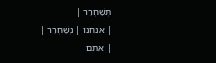תְּשַׁחְרֵר |
| אנחנו | נְשַׁחְרֵר |
| אתם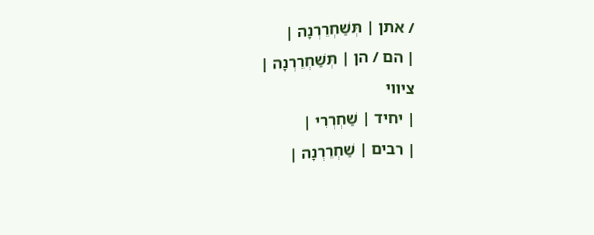/ אתן | תְּשַׁחְרֵרְנָה |
| הם / הן | תְּשַׁחְרֵרְנָה |
ציווי
| יחיד | שַׁחְרְרִי |
| רבים | שַׁחְרֵרְנָה |